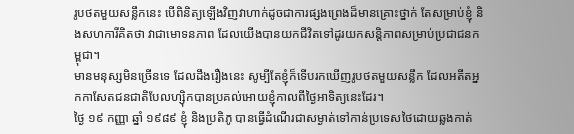រូបថតមួយសន្លឹកនេះ បើពិនិត្យឡើងវិញវាហាក់ដូចជាការផ្សងព្រេងដ៏មានគ្រោះថ្នាក់ តែសម្រាប់ខ្ញុំ និងសហការីគិតថា វាជាមោទនភាព ដែលយើងបានយកជីវិតទៅដូរយកសន្តិភាពសម្រាប់ប្រជាជនកម្ពុជា។
មានមនុស្សមិនច្រើនទេ ដែលដឹងរឿងនេះ សូម្បីតែខ្ញុំក៏ទើបរកឃើញរូបថតមួយសន្លឹក ដែលអតីតអ្នកកាសែតជនជាតិបែលហ្ស៊ិកបានប្រគល់អោយខ្ញុំកាលពីថ្ងៃអាទិត្យនេះដែរ។
ថ្ងៃ ១៩ កញ្ញា ឆ្នាំ ១៩៨៩ ខ្ញុំ និងប្រតិភូ បានធ្វើដំណើរជាសម្ងាត់ទៅកាន់ប្រទេសថៃដោយឆ្លងកាត់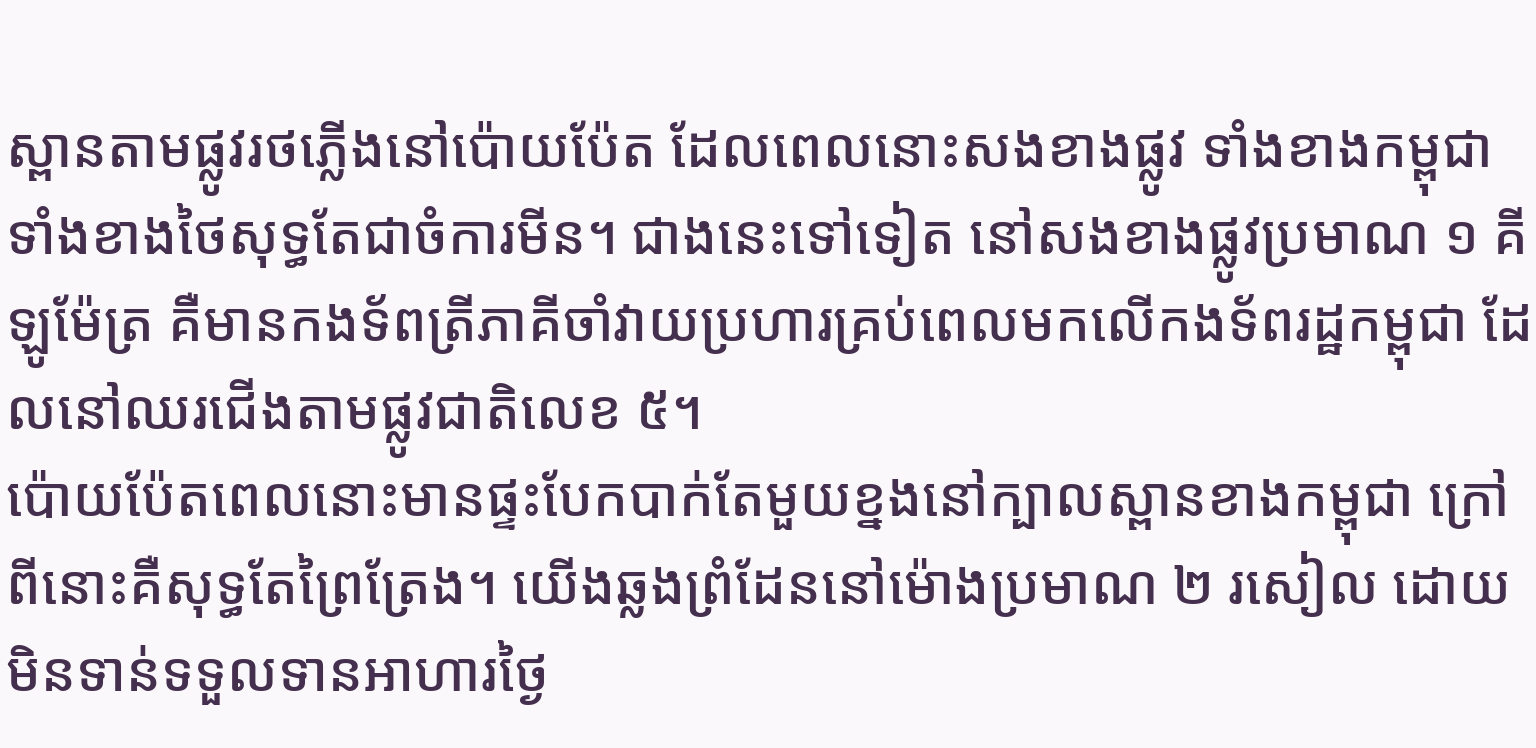ស្ពានតាមផ្លូវរថភ្លើងនៅប៉ោយប៉ែត ដែលពេលនោះសងខាងផ្លូវ ទាំងខាងកម្ពុជា ទាំងខាងថៃសុទ្ធតែជាចំការមីន។ ជាងនេះទៅទៀត នៅសងខាងផ្លូវប្រមាណ ១ គីឡូម៉ែត្រ គឺមានកងទ័ពត្រីភាគីចាំវាយប្រហារគ្រប់ពេលមកលើកងទ័ពរដ្ឋកម្ពុជា ដែលនៅឈរជើងតាមផ្លូវជាតិលេខ ៥។
ប៉ោយប៉ែតពេលនោះមានផ្ទះបែកបាក់តែមួយខ្នងនៅក្បាលស្ពានខាងកម្ពុជា ក្រៅពីនោះគឺសុទ្ធតែព្រៃត្រែង។ យើងឆ្លងព្រំដែននៅម៉ោងប្រមាណ ២ រសៀល ដោយមិនទាន់ទទួលទានអាហារថ្ងៃ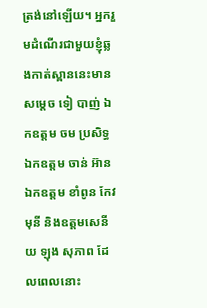ត្រង់នៅឡើយ។ អ្នករួមដំណើរជាមួយខ្ញុំឆ្លងកាត់ស្ពាននេះមាន សម្តេច ទៀ បាញ់ ឯកឧត្តម ចម ប្រសិទ្ធ ឯកឧត្តម ចាន់ អ៊ាន ឯកឧត្តម ខាំពូន កែវមុនី និងឧត្តមសេនីយ ឡុង សុភាព ដែលពេលនោះ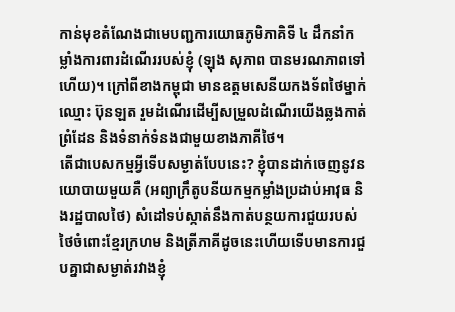កាន់មុខតំណែងជាមេបញ្ជការយោធភូមិភាគិទី ៤ ដឹកនាំកម្លាំងការពារដំណើររបស់ខ្ញុំ (ឡុង សុភាព បានមរណភាពទៅហើយ)។ ក្រៅពីខាងកម្ពុជា មានឧត្តមសេនីយកងទ័ពថៃម្នាក់ឈ្មោះ ប៊ុនឡត រួមដំណើរដើម្បីសម្រួលដំណើរយើងឆ្លងកាត់ព្រំដែន និងទំនាក់ទំនងជាមួយខាងភាគីថៃ។
តើជាបេសកម្មអ្វីទើបសម្ងាត់បែបនេះ? ខ្ញុំបានដាក់ចេញនូវនយោបាយមួយគឺ (អព្យាក្រឹតូបនីយកម្មកម្លាំងប្រដាប់អាវុធ និងរដ្ឋបាលថៃ) សំដៅទប់ស្កាត់នឹងកាត់បន្ថយការជួយរបស់ថៃចំពោះខ្មែរក្រហម និងត្រីភាគីដូចនេះហើយទើបមានការជួបគ្នាជាសម្ងាត់រវាងខ្ញុំ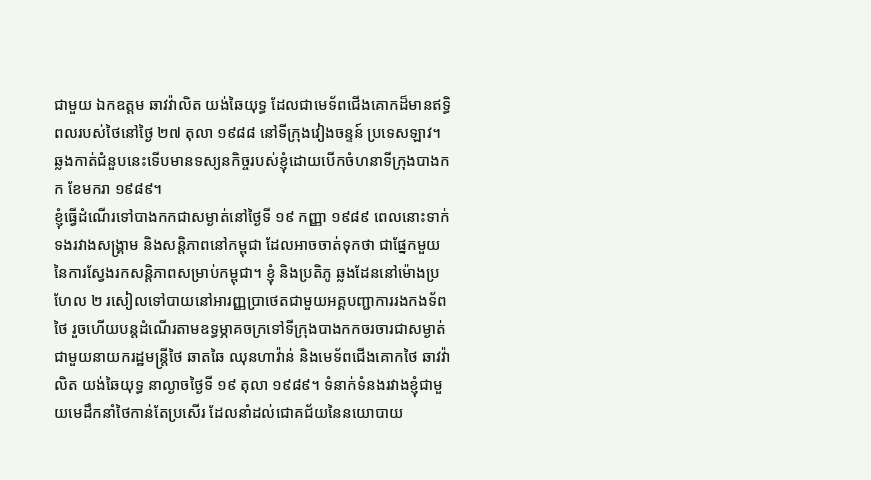ជាមួយ ឯកឧត្តម ឆាវវ៉ាលិត យង់ឆៃយុទ្ធ ដែលជាមេទ័ពជើងគោកដ៏មានឥទ្ធិពលរបស់ថៃនៅថ្ងៃ ២៧ តុលា ១៩៨៨ នៅទីក្រុងវៀងចន្ទន៍ ប្រទេសឡាវ។ ឆ្លងកាត់ជំនួបនេះទើបមានទស្យនកិច្ចរបស់ខ្ញុំដោយបើកចំហនាទីក្រុងបាងកក ខែមករា ១៩៨៩។
ខ្ញុំធ្វើដំណើរទៅបាងកកជាសម្ងាត់នៅថ្ងៃទី ១៩ កញ្ញា ១៩៨៩ ពេលនោះទាក់ទងរវាងសង្រ្គាម និងសន្តិភាពនៅកម្ពុជា ដែលអាចចាត់ទុកថា ជាផ្នែកមួយនៃការស្វែងរកសន្តិភាពសម្រាប់កម្ពុជា។ ខ្ញុំ និងប្រតិភូ ឆ្លងដែននៅម៉ោងប្រហែល ២ រសៀលទៅបាយនៅអារញ្ញប្រាថេតជាមួយអគ្គបញ្ជាការរងកងទ័ពថៃ រួចហើយបន្តដំណើរតាមឧទ្ធម្ភាគចក្រទៅទីក្រុងបាងកកចរចារជាសម្ងាត់ជាមួយនាយករដ្ឋមន្ត្រីថៃ ឆាតឆៃ ឈុនហាវ៉ាន់ និងមេទ័ពជើងគោកថៃ ឆាវវ៉ាលិត យង់ឆៃយុទ្ធ នាល្ងាចថ្ងៃទី ១៩ តុលា ១៩៨៩។ ទំនាក់ទំនងរវាងខ្ញុំជាមួយមេដឹកនាំថៃកាន់តែប្រសើរ ដែលនាំដល់ជោគជ័យនៃនយោបាយ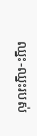ឈ្នះ-ឈ្នះរបស់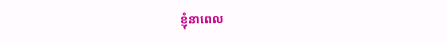ខ្ញុំនាពេល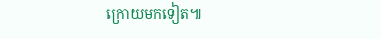ក្រោយមកទៀត៕